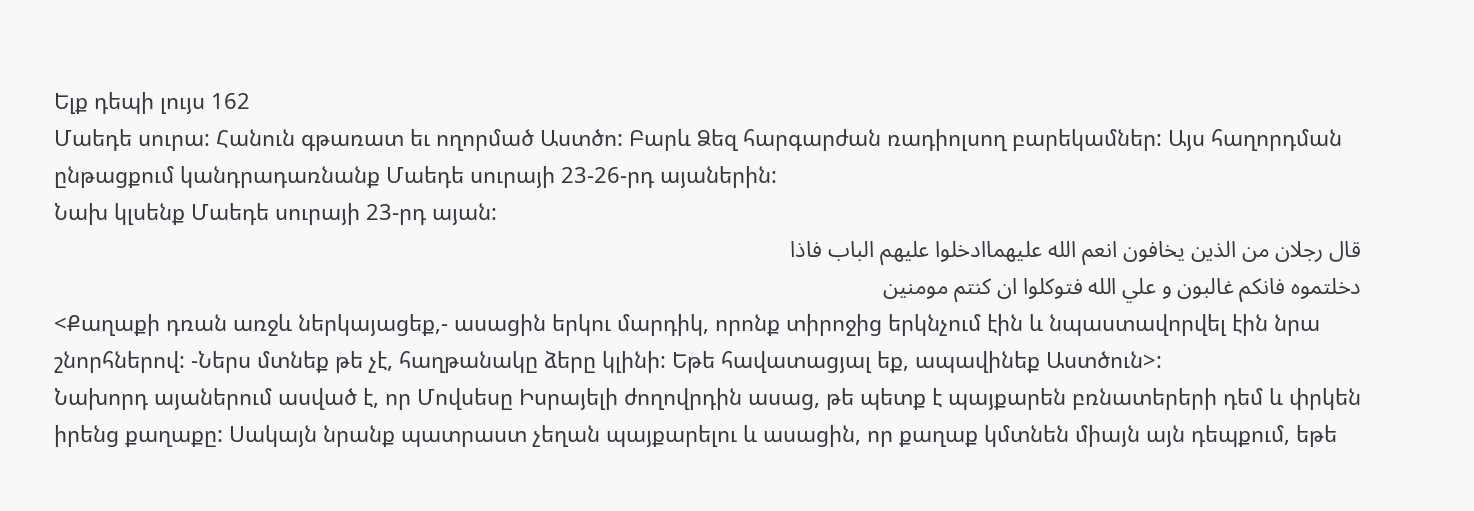Ելք դեպի լույս 162
Մաեդե սուրա: Հանուն գթառատ եւ ողորմած Աստծո: Բարև Ձեզ հարգարժան ռադիոլսող բարեկամներ: Այս հաղորդման ընթացքում կանդրադառնանք Մաեդե սուրայի 23-26-րդ այաներին:
Նախ կլսենք Մաեդե սուրայի 23-րդ այան:
قال رجلان من الذين يخافون انعم الله عليهماادخلوا عليهم الباب فاذا
دخلتموه فانكم غالبون و علي الله فتوكلوا ان كنتم مومنين
<Քաղաքի դռան առջև ներկայացեք,- ասացին երկու մարդիկ, որոնք տիրոջից երկնչում էին և նպաստավորվել էին նրա շնորհներով: -Ներս մտնեք թե չէ, հաղթանակը ձերը կլինի: Եթե հավատացյալ եք, ապավինեք Աստծուն>:
Նախորդ այաներում ասված է, որ Մովսեսը Իսրայելի ժողովրդին ասաց, թե պետք է պայքարեն բռնատերերի դեմ և փրկեն իրենց քաղաքը: Սակայն նրանք պատրաստ չեղան պայքարելու և ասացին, որ քաղաք կմտնեն միայն այն դեպքում, եթե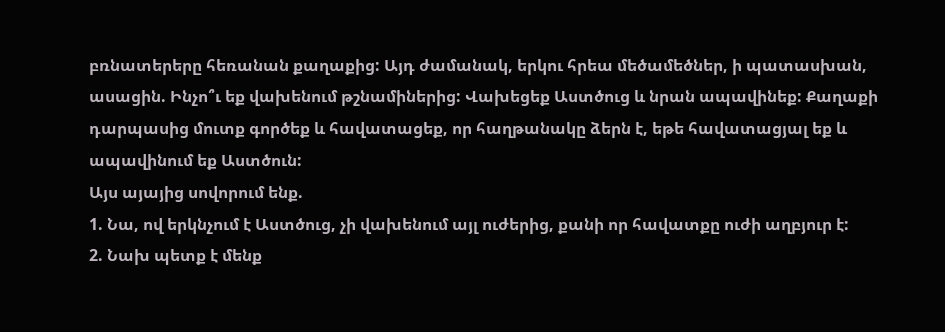բռնատերերը հեռանան քաղաքից: Այդ ժամանակ, երկու հրեա մեծամեծներ, ի պատասխան, ասացին. Ինչո՞ւ եք վախենում թշնամիներից: Վախեցեք Աստծուց և նրան ապավինեք: Քաղաքի դարպասից մուտք գործեք և հավատացեք, որ հաղթանակը ձերն է, եթե հավատացյալ եք և ապավինում եք Աստծուն:
Այս այայից սովորում ենք.
1. Նա, ով երկնչում է Աստծուց, չի վախենում այլ ուժերից, քանի որ հավատքը ուժի աղբյուր է:
2. Նախ պետք է մենք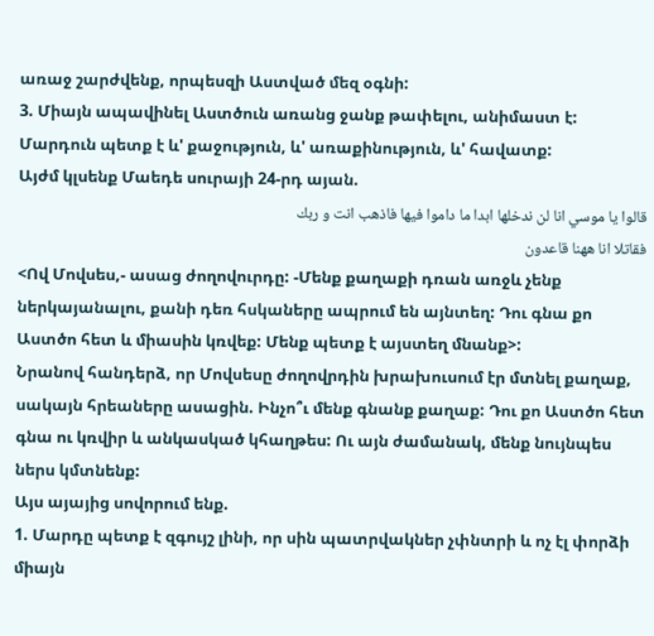առաջ շարժվենք, որպեսզի Աստված մեզ օգնի:
3. Միայն ապավինել Աստծուն առանց ջանք թափելու, անիմաստ է: Մարդուն պետք է և' քաջություն, և' առաքինություն, և' հավատք:
Այժմ կլսենք Մաեդե սուրայի 24-րդ այան.
قالوا يا موسي انا لن ندخلها ابدا ما داموا فيها فاذهب انت و ربك
فقاتلا انا ههنا قاعدون
<Ով Մովսես,- ասաց ժողովուրդը: -Մենք քաղաքի դռան առջև չենք ներկայանալու, քանի դեռ հսկաները ապրում են այնտեղ: Դու գնա քո Աստծո հետ և միասին կռվեք: Մենք պետք է այստեղ մնանք>:
Նրանով հանդերձ, որ Մովսեսը ժողովրդին խրախուսում էր մտնել քաղաք, սակայն հրեաները ասացին. Ինչո՞ւ մենք գնանք քաղաք: Դու քո Աստծո հետ գնա ու կռվիր և անկասկած կհաղթես: Ու այն ժամանակ, մենք նույնպես ներս կմտնենք:
Այս այայից սովորում ենք.
1. Մարդը պետք է զգույշ լինի, որ սին պատրվակներ չփնտրի և ոչ էլ փորձի միայն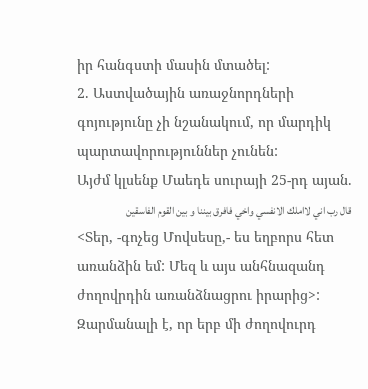իր հանգստի մասին մտածել:
2. Աստվածային առաջնորդների գոյությունը չի նշանակում, որ մարդիկ պարտավորություններ չունեն:
Այժմ կլսենք Մաեդե սուրայի 25-րդ այան.
قال رب اني لااملك الانفسي واخي فافرق بيننا و بين القوم الفاسقين
<Տեր, -գոչեց Մովսեսը,- ես եղբորս հետ առանձին եմ: Մեզ և այս անհնազանդ ժողովրդին առանձնացրու իրարից>:
Զարմանալի է, որ երբ մի ժողովուրդ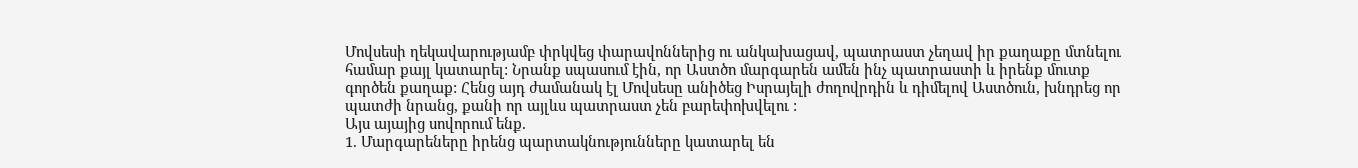Մովսեսի ղեկավարությամբ փրկվեց փարավոններից ու անկախացավ, պատրաստ չեղավ իր քաղաքը մտնելու համար քայլ կատարել: Նրանք սպասում էին, որ Աստծո մարգարեն ամեն ինչ պատրաստի և իրենք մուտք գործեն քաղաք: Հենց այդ ժամանակ էլ Մովսեսը անիծեց Իսրայելի ժողովրդին և դիմելով Աստծուն, խնդրեց որ պատժի նրանց, քանի որ այլևս պատրաստ չեն բարեփոխվելու :
Այս այայից սովորում ենք.
1. Մարգարեները իրենց պարտակնությունները կատարել են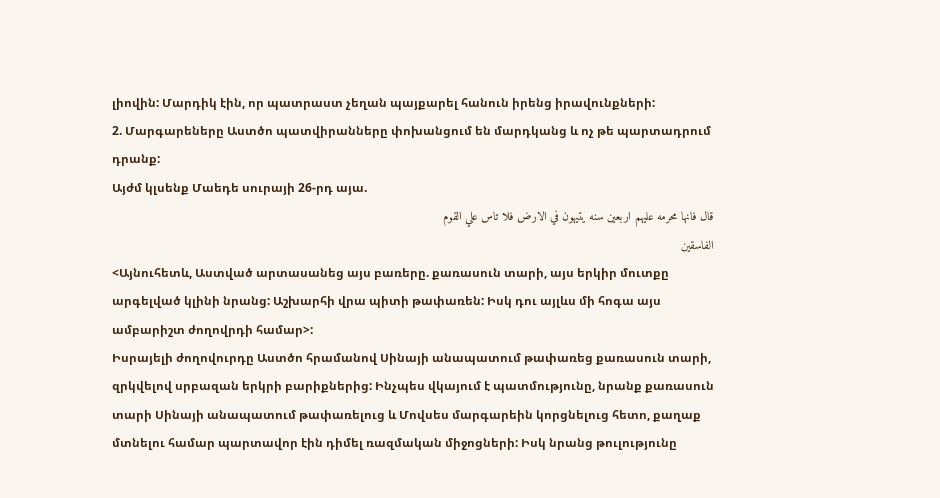լիովին: Մարդիկ էին, որ պատրաստ չեղան պայքարել հանուն իրենց իրավունքների:
2. Մարգարեները Աստծո պատվիրանները փոխանցում են մարդկանց և ոչ թե պարտադրում դրանք:
Այժմ կլսենք Մաեդե սուրայի 26-րդ այա.
قال فانها محرمه عليهم اربعين سنه يتيهون في الارض فلا تاس علي القوم
الفاسقين
<Այնուհետև, Աստված արտասանեց այս բառերը. քառասուն տարի, այս երկիր մուտքը արգելված կլինի նրանց: Աշխարհի վրա պիտի թափառեն: Իսկ դու այլևս մի հոգա այս ամբարիշտ ժողովրդի համար>:
Իսրայելի ժողովուրդը Աստծո հրամանով Սինայի անապատում թափառեց քառասուն տարի, զրկվելով սրբազան երկրի բարիքներից: Ինչպես վկայում է պատմությունը, նրանք քառասուն տարի Սինայի անապատում թափառելուց և Մովսես մարգարեին կորցնելուց հետո, քաղաք մտնելու համար պարտավոր էին դիմել ռազմական միջոցների: Իսկ նրանց թուլությունը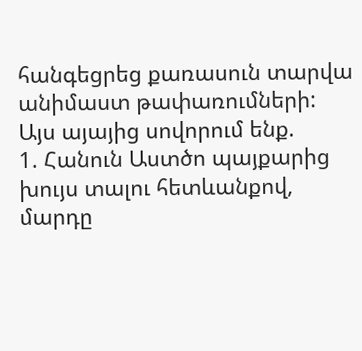հանգեցրեց քառասուն տարվա անիմաստ թափառումների:
Այս այայից սովորում ենք.
1. Հանուն Աստծո պայքարից խույս տալու հետևանքով, մարդը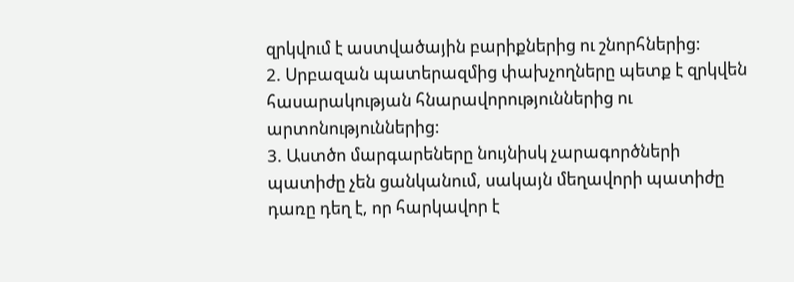զրկվում է աստվածային բարիքներից ու շնորհներից:
2. Սրբազան պատերազմից փախչողները պետք է զրկվեն հասարակության հնարավորություններից ու արտոնություններից:
3. Աստծո մարգարեները նույնիսկ չարագործների պատիժը չեն ցանկանում, սակայն մեղավորի պատիժը դառը դեղ է, որ հարկավոր է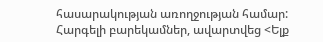հասարակության առողջության համար:
Հարգելի բարեկամներ, ավարտվեց <Ելք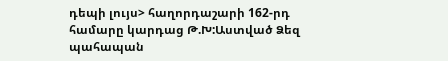դեպի լույս> հաղորդաշարի 162-րդ համարը կարդաց Թ.Խ:Աստված Ձեզ պահապան